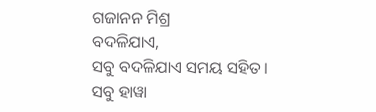ଗଜାନନ ମିଶ୍ର
ବଦଳିଯାଏ,
ସବୁ ବଦଳିଯାଏ ସମୟ ସହିତ।
ସବୁ ହାୱା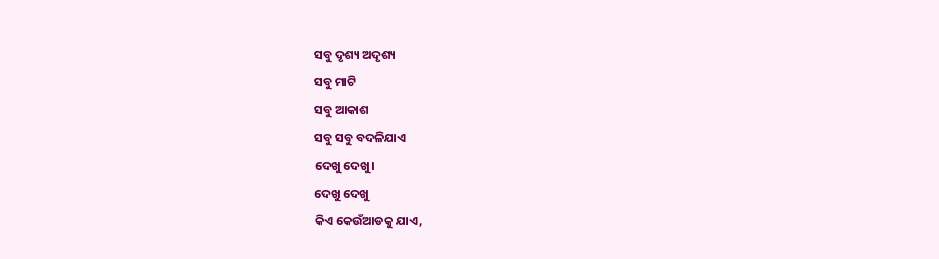ସବୁ ଦୃଶ୍ୟ ଅଦୃଶ୍ୟ
ସବୁ ମାଟି
ସବୁ ଆକାଶ
ସବୁ ସବୁ ବଦଳିଯାଏ
ଦେଖୁ ଦେଖୁ।
ଦେଖୁ ଦେଖୁ
କିଏ କେଉଁଆଡକୁ ଯାଏ,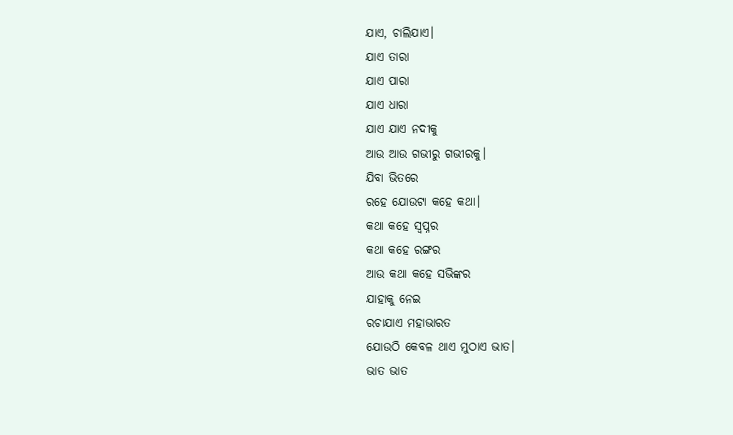ଯାଏ, ଚାଲିଯାଏ।
ଯାଏ ତାରା
ଯାଏ ପାରା
ଯାଏ ଧାରା
ଯାଏ ଯାଏ ନଦୀକୁ
ଆଉ ଆଉ ଗଭୀରୁ ଗଭୀରକୁ।
ଯିବା ଭିତରେ
ରହେ ଯୋଉଟା କହେ କଥା।
କଥା କହେ ସ୍ୱପ୍ନର
କଥା କହେ ରଙ୍ଗର
ଆଉ କଥା କହେ ସଭିଙ୍କର
ଯାହାକୁ ନେଇ
ରଚାଯାଏ ମହାଭାରତ
ଯୋଉଠି କେବଳ ଥାଏ ମୁଠାଏ ଭାତ।
ଭାତ ଭାତ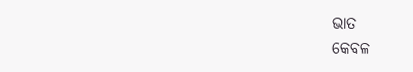ଭାତ
କେବଳ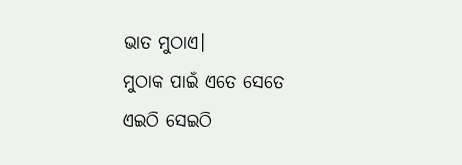ଭାତ ମୁଠାଏ।
ମୁଠାକ ପାଇଁ ଏତେ ସେତେ
ଏଇଠି ସେଇଠି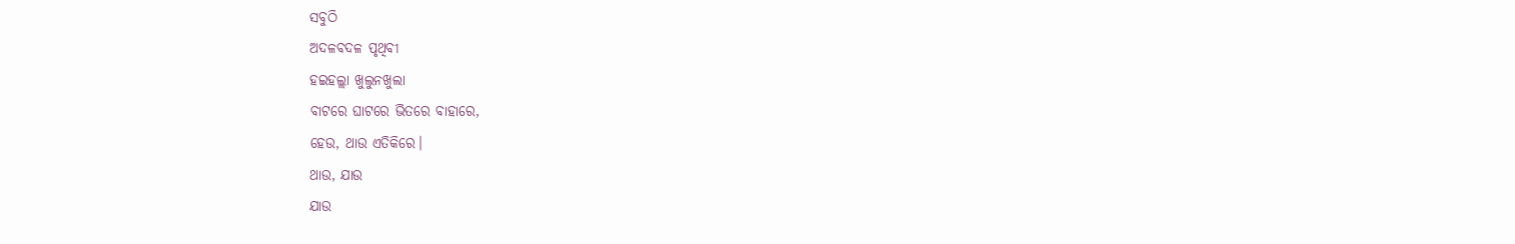ସବୁଠି
ଅଦଳବଦଳ ପୃଥିବୀ
ହଇହଲ୍ଲା ଖୁଲୁନଖୁଲା
ବାଟରେ ଘାଟରେ ଭିତରେ ବାହାରେ,
ହେଉ, ଥାଉ ଏତିକିରେ।
ଥାଉ, ଯାଉ
ଯାଉ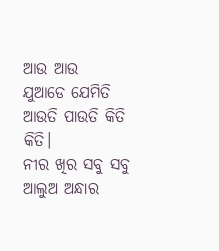ଆଉ ଆଉ
ଯୁଆଡେ ଯେମିତି
ଆଉତି ପାଉତି କିତି କିତି।
ନୀର ଖିର ସବୁ ସବୁ
ଆଲୁଅ ଅନ୍ଧାର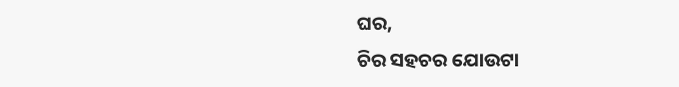ଘର,
ଚିର ସହଚର ଯୋଉଟା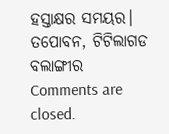ହସ୍ତାକ୍ଷର ସମୟର।
ତପୋବନ, ଟିଟିଲାଗଡ
ବଲାଙ୍ଗୀର
Comments are closed.